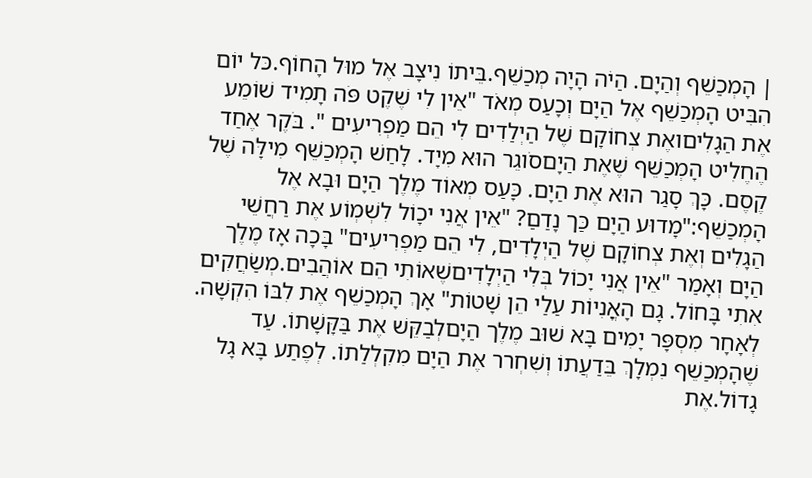| הָמְכַשֵׁף וְהַיָם. הַיֹה הָיָה מְכַשֵׁף.בֵּיתוֹ נִיצָב אֶל מוּל הָחוֹף.כּל יוֹם הִבִּיט הָמְכַשֵׁף אֶל הַיָם וְכָעַס מְאֹד "אֵין לִי שֶׁקֶט פֹּה תָמִיד שׁוֹמֵע אֶת הַגָלִיםואֶת צְחוֹקָם שֶׁל הַיְלַדִים לִי הֵם מַפְרִיעִים ". בֹּקֶר אֶחַד הֶחֶלִיט הָמְכַשֵׁף שֶׁאֶת הַיָםסֹוגֵר הוּא מִיָד. לָחַשׁ הָמְכַשֵׁף מִילָּה שֶׁל קֶסֶם. כָּךְ סָגַר הוּא אֶת הַיָם. כָּעַס מְאוֹד מֶלֶך הַיָם וּבָא אֶל הָמְכַשֵׁף:"מָדוּע הַיָם כַּך נָדַםַ? "אֵין אֲנִי יכָוֹל לִשְׁמְוֹע אֶת רַחֲשֵׁי הַגָלִים וְאֶת צְחוֹקָם שֶׁל הַיְלָדִים, לִי הֵם מַפְרִיעִים" בָּכָה אָז מֶלֶך הַיָם וְאָמַר "אֵין אֲנִי יָכוֹל בְּלִי הַיְלָדִיםשֶׁאוֹתִי הֵם אוֹהֲבִים.מְשַׂחֲקִים אִתִי בָּחוֹל. גָם הָאֳנִיוֹת עַלַי הֵן שָׁטוֹת" אָךְ הָמְכַשֵׁף אֶת לִבּוֹ הִקְשָׁה. לְאָחָר מִסְפָּר יָמִים בָּא שׁוּב מֶלֶך הַיָםלְבַקֵּשׁ אֶת בַּקָּשָׁתוֹ. עַד שֶׁהָמְכַשֵׁף נִמְלָךְ בֵּדַעֲתוֹ וְשִׁחְרר אֶת הַיָם מִקִלְלַתוֹ. לְפֶתַע בָּא גָל גָדוֹל.אֶת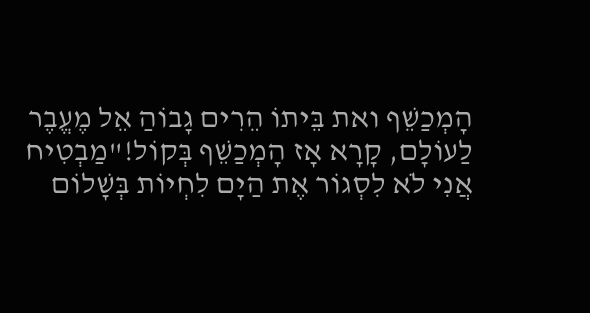הָמְכַשֵׁף ואת בֵּיתוֹ הֵרִים גָבוֹהַ אֵל מֶעֱבֶר לַעוֹלָם, קָרָא אָז הָמְכַשֵׁף בְּקוֹל!"מַבְטִיח אֲנִי לֹא לִסְגוֹר אֶת הַיָם לִחְיוֹת בְּשָׁלוֹם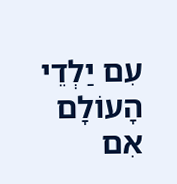עִם יַלְדֵי הָעוֹלָם אִם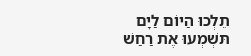תֵלְכוּ הַיוֹם לַיָם תּשְׁמְעוּ אֶת רַחַשׁ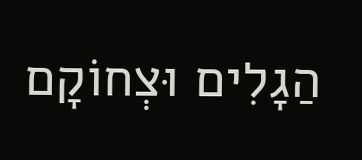הַגָלִים וּצְחוֹקָם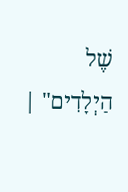שֶׁל הַיְלָדִים" |